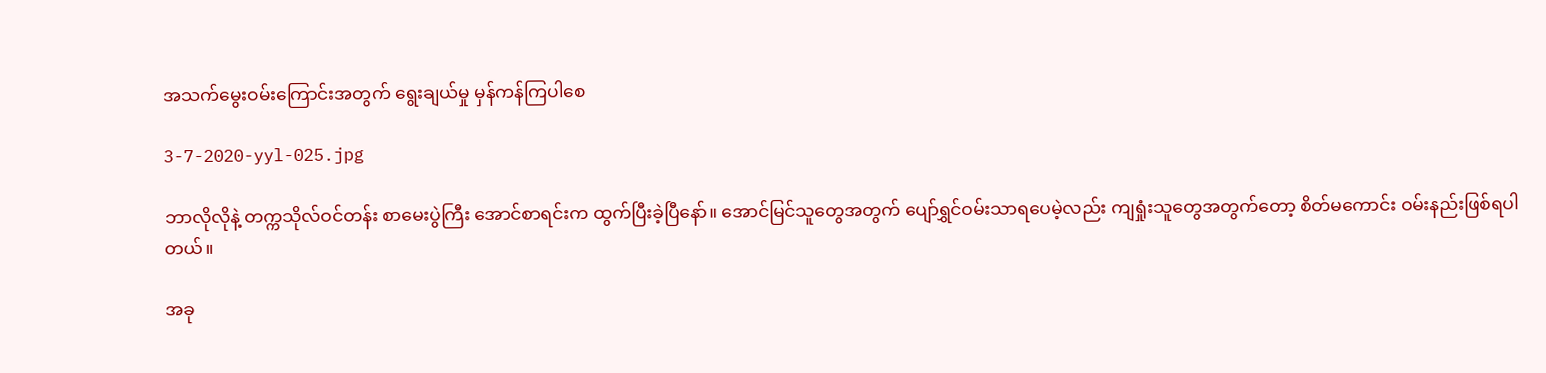အသက်မွေးဝမ်းကြောင်းအတွက် ရွေးချယ်မှု မှန်ကန်ကြပါစေ

3-7-2020-yyl-025.jpg

ဘာလိုလိုနဲ့ တက္ကသိုလ်ဝင်တန်း စာမေးပွဲကြီး အောင်စာရင်းက ထွက်ပြီးခဲ့ပြီနော်။ အောင်မြင်သူတွေအတွက် ပျော်ရွှင်ဝမ်းသာရပေမဲ့လည်း ကျရှုံးသူတွေအတွက်တော့ စိတ်မကောင်း ဝမ်းနည်းဖြစ်ရပါတယ်။

အခု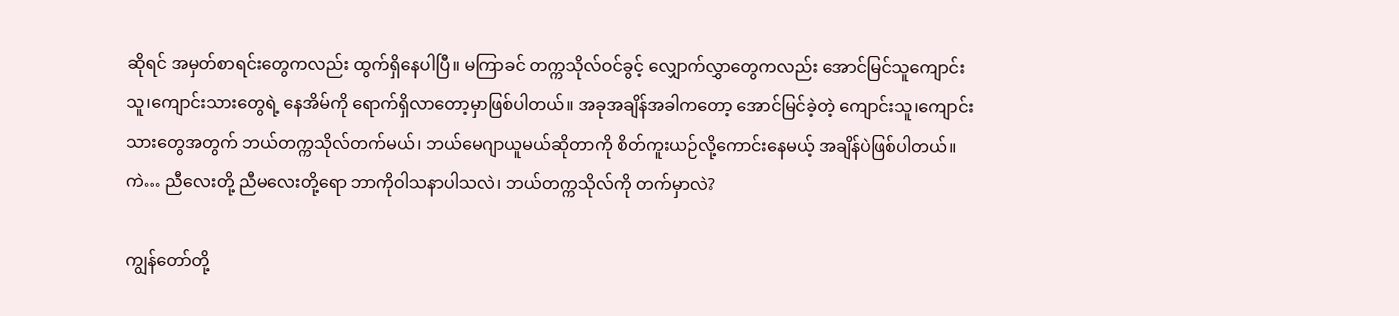ဆိုရင် အမှတ်စာရင်းတွေကလည်း ထွက်ရှိနေပါပြီ။ မကြာခင် တက္ကသိုလ်ဝင်ခွင့် လျှောက်လွှာတွေကလည်း အောင်မြင်သူကျောင်းသူ၊ကျောင်းသားတွေရဲ့ နေအိမ်ကို ရောက်ရှိလာတော့မှာဖြစ်ပါတယ်။ အခုအချိန်အခါကတော့ အောင်မြင်ခဲ့တဲ့ ကျောင်းသူ၊ကျောင်းသားတွေအတွက် ဘယ်တက္ကသိုလ်တက်မယ်၊ ဘယ်မေဂျာယူမယ်ဆိုတာကို စိတ်ကူးယဉ်လို့ကောင်းနေမယ့် အချိန်ပဲဖြစ်ပါတယ်။ ကဲ… ညီလေးတို့ ညီမလေးတို့ရော ဘာကိုဝါသနာပါသလဲ၊ ဘယ်တက္ကသိုလ်ကို တက်မှာလဲ?

ကျွန်တော်တို့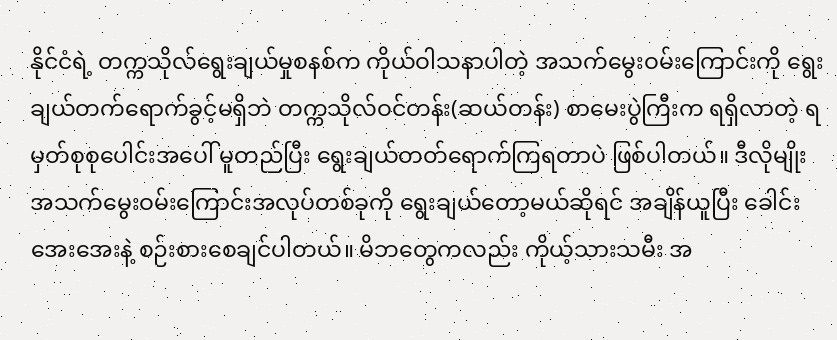နိုင်ငံရဲ့ တက္ကသိုလ်ရွေးချယ်မှုစနစ်က ကိုယ်ဝါသနာပါတဲ့ အသက်မွေးဝမ်းကြောင်းကို ရွေးချယ်တက်ရောက်ခွင့်မရှိဘဲ တက္ကသိုလ်ဝင်တန်း(ဆယ်တန်း) စာမေးပွဲကြီးက ရရှိလာတဲ့ ရမှတ်စုစုပေါင်းအပေါ် မူတည်ပြီး ရွေးချယ်တတ်ရောက်ကြရတာပဲ ဖြစ်ပါတယ်။ ဒီလိုမျိုး အသက်မွေးဝမ်းကြောင်းအလုပ်တစ်ခုကို ရွေးချယ်တော့မယ်ဆိုရင် အချိန်ယူပြီး ခေါင်းအေးအေးနဲ့ စဉ်းစားစေချင်ပါတယ်။ မိဘတွေကလည်း ကိုယ့်သားသမီး အ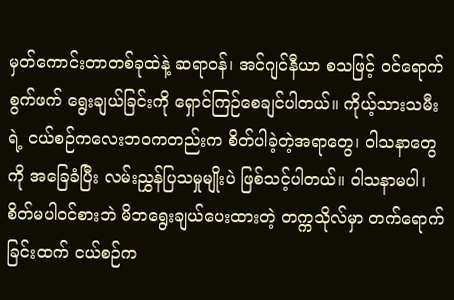မှတ်ကောင်းတာတစ်ခုထဲနဲ့ ဆရာဝန်၊ အင်ဂျင်နီယာ စသဖြင့် ဝင်ရောက်စွက်ဖက် ရွေးချယ်ခြင်းကို ရှောင်ကြဉ်စေချင်ပါတယ်။ ကိုယ့်သားသမီးရဲ့ ငယ်စဉ်ကလေးဘဝကတည်းက စိတ်ပါခဲ့တဲ့အရာတွေ၊ ဝါသနာတွေကို အခြေခံပြီး လမ်းညွှန်ပြသမှုမျိုးပဲ ဖြစ်သင့်ပါတယ်။ ဝါသနာမပါ၊ စိတ်မပါဝင်စားဘဲ မိဘရွေးချယ်ပေးထားတဲ့ တက္ကသိုလ်မှာ တက်ရောက်ခြင်းထက် ငယ်စဉ်က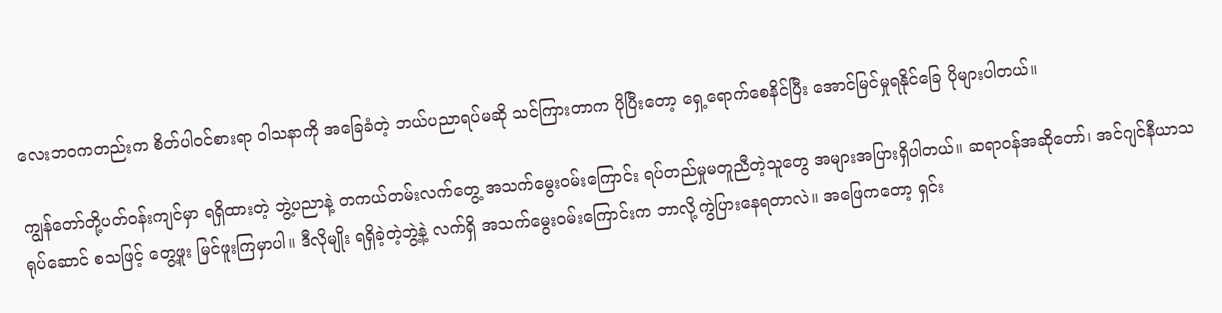လေးဘဝကတည်းက စိတ်ပါဝင်စားရာ ဝါသနာကို အခြေခံတဲ့ ဘယ်ပညာရပ်မဆို သင်ကြားတာက ပိုပြီးတော့ ရှေ့ရောက်စေနိင်ပြီး အောင်မြင်မှုရနိုင်ခြေ ပိုများပါတယ်။

ကျွန်တော်တို့ပတ်ဝန်းကျင်မှာ ရရှိထားတဲ့ ဘွဲ့ပညာနဲ့ တကယ်တမ်းလက်တွေ့ အသက်မွေးဝမ်းကြောင်း ရပ်တည်မှုမတူညီတဲ့သူတွေ အများအပြားရှိပါတယ်။ ဆရာဝန်အဆိုတော်၊ အင်ဂျင်နီယာသရုပ်ဆောင် စသဖြင့် တွေ့ဖူး မြင်ဖူးကြမှာပါ။ ဒီလိုမျိုး ရရှိခဲ့တဲ့ဘွဲ့နဲ့ လက်ရှိ အသက်မွေးဝမ်းကြောင်းက ဘာလို့ကွဲပြားနေရတာလဲ။ အဖြေကတော့ ရှင်း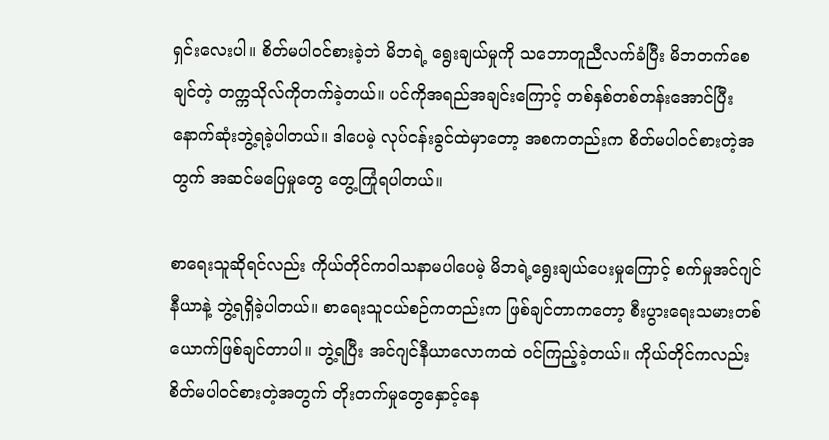ရှင်းလေးပါ။ စိတ်မပါဝင်စားခဲ့ဘဲ မိဘရဲ့ ရွေးချယ်မှုကို သဘောတူညီလက်ခံပြီး မိဘတက်စေချင်တဲ့ တက္ကသိုလ်ကိုတက်ခဲ့တယ်။ ပင်ကိုအရည်အချင်းကြောင့် တစ်နှစ်တစ်တန်းအောင်ပြီး နောက်ဆုံးဘွဲ့ရခဲ့ပါတယ်။ ဒါပေမဲ့ လုပ်ငန်းခွင်ထဲမှာတော့ အစကတည်းက စိတ်မပါဝင်စားတဲ့အတွက် အဆင်မပြေမှုတွေ တွေ့ကြုံရပါတယ်။

စာရေးသူဆိုရင်လည်း ကိုယ်တိုင်ကဝါသနာမပါပေမဲ့ မိဘရဲ့ရွေးချယ်ပေးမှုကြောင့် စက်မှုအင်ဂျင်နီယာနဲ့ ဘွဲ့ရရှိခဲ့ပါတယ်။ စာရေးသူငယ်စဉ်ကတည်းက ဖြစ်ချင်တာကတော့ စီးပွားရေးသမားတစ်ယောက်ဖြစ်ချင်တာပါ။ ဘွဲ့ရပြီး အင်ဂျင်နီယာလောကထဲ ဝင်ကြည့်ခဲ့တယ်။ ကိုယ်တိုင်ကလည်း စိတ်မပါဝင်စားတဲ့အတွက် တိုးတက်မှုတွေနှောင့်နေ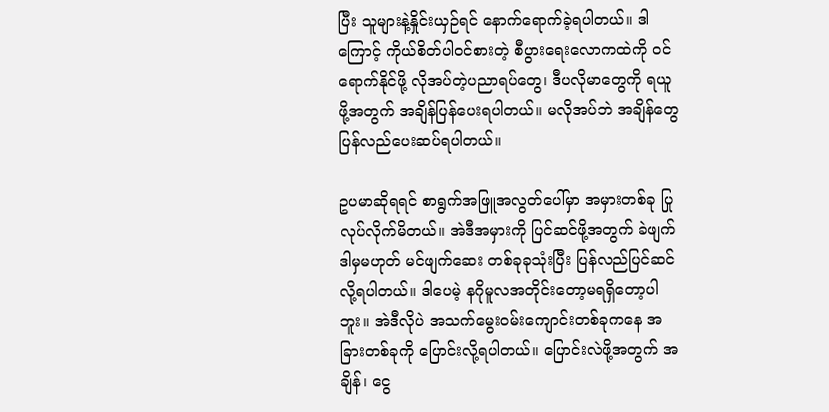ပြီး သူများနဲ့နှိုင်းယှဉ်ရင် နောက်ရောက်ခဲ့ရပါတယ်။ ဒါကြောင့် ကိုယ်စိတ်ပါဝင်စားတဲ့ စီပွားရေးလောကထဲကို ဝင်ရောက်နိုင်ဖို့ လိုအပ်တဲ့ပညာရပ်တွေ၊ ဒီပလိုမာတွေကို ရယူဖို့အတွက် အချိန်ပြန်ပေးရပါတယ်။ မလိုအပ်ဘဲ အချိန်တွေ ပြန်လည်ပေးဆပ်ရပါတယ်။

ဥပမာဆိုရရင် စာရွက်အဖြူအလွတ်ပေါ်မှာ အမှားတစ်ခု ပြုလုပ်လိုက်မိတယ်။ အဲဒီအမှားကို ပြင်ဆင်ဖို့အတွက် ခဲဖျက် ဒါမှမဟုတ် မင်ဖျက်ဆေး တစ်ခုခုသုံးပြီး ပြန်လည်ပြင်ဆင်လို့ရပါတယ်။ ဒါပေမဲ့ နဂိုမူလအတိုင်းတော့မရရှိတော့ပါဘူး။ အဲဒီလိုပဲ အသက်မွေးဝမ်းကျောင်းတစ်ခုကနေ အခြားတစ်ခုကို ပြောင်းလို့ရပါတယ်။ ပြောင်းလဲဖို့အတွက် အချိန်၊ ငွေ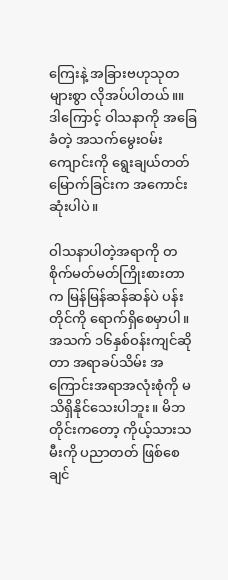ကြေးနဲ့ အခြားဗဟုသုတများစွာ လိုအပ်ပါတယ်။။ ဒါကြောင့် ဝါသနာကို အခြေခံတဲ့ အသက်မွေးဝမ်းကျောင်းကို ရွေးချယ်တတ်မြောက်ခြင်းက အကောင်းဆုံးပါပဲ။

ဝါသနာပါတဲ့အရာကို တစိုက်မတ်မတ်ကြိုးစားတာက မြန်မြန်ဆန်ဆန်ပဲ ပန်းတိုင်ကို ရောက်ရှိစေမှာပါ။ အသက် ၁၆နှစ်ဝန်းကျင်ဆိုတာ အရာခပ်သိမ်း အကြောင်းအရာအလုံးစုံကို မသိရှိနိုင်သေးပါဘူး။ မိဘတိုင်းကတော့ ကိုယ့်သားသမီးကို ပညာတတ် ဖြစ်စေချင်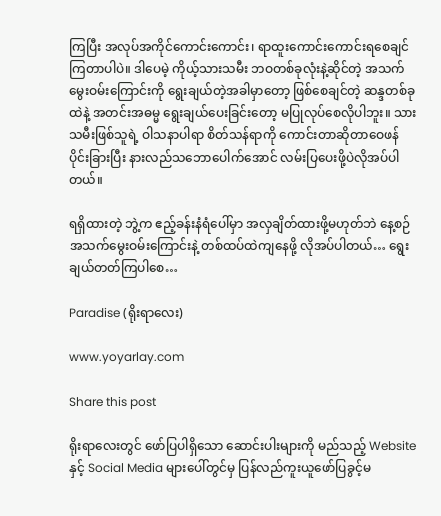ကြပြီး အလုပ်အကိုင်ကောင်းကောင်း၊ ရာထူးကောင်းကောင်းရစေချင်ကြတာပါပဲ။ ဒါပေမဲ့ ကိုယ့်သားသမီး ဘဝတစ်ခုလုံးနဲ့ဆိုင်တဲ့ အသက်မွေးဝမ်းကြောင်းကို ရွေးချယ်တဲ့အခါမှာတော့ ဖြစ်စေချင်တဲ့ ဆန္ဒတစ်ခုထဲနဲ့ အတင်းအဓမ္မ ရွေးချယ်ပေးခြင်းတော့ မပြုလုပ်စေလိုပါဘူး။ သားသမီးဖြစ်သူရဲ့ ဝါသနာပါရာ စိတ်သန်ရာကို ကောင်းတာဆိုတာဝေဖန်ပိုင်းခြားပြီး နားလည်သဘောပေါက်အောင် လမ်းပြပေးဖို့ပဲလိုအပ်ပါတယ်။

ရရှိထားတဲ့ ဘွဲ့က ဧည့်ခန်းနံရံပေါ်မှာ အလှချိတ်ထားဖို့မဟုတ်ဘဲ နေ့စဉ်အသက်မွေးဝမ်းကြောင်းနဲ့ တစ်ထပ်ထဲကျနေဖို့ လိုအပ်ပါတယ်… ရွေးချယ်တတ်ကြပါစေ…

Paradise (ရိုးရာလေး)

www.yoyarlay.com

Share this post

ရိုးရာလေးတွင် ဖော်ပြပါရှိသော ဆောင်းပါးများကို မည်သည့် Website နှင့် Social Media များပေါ်တွင်မှ ပြန်လည်ကူးယူဖော်ပြခွင့်မ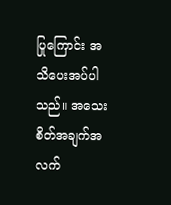ပြုကြောင်း အသိပေးအပ်ပါသည်။ အသေးစိတ်အချက်အလက်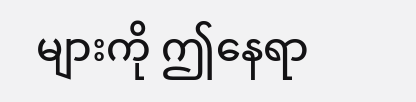များကို ဤနေရာ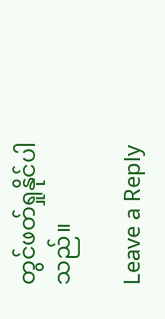တွင်ဖတ်ရှုနိုင်ပါသည်။

Leave a Reply